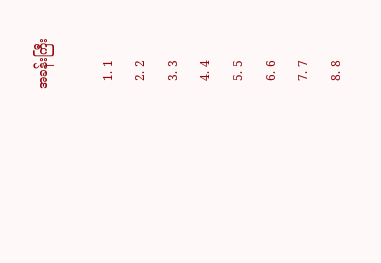အခန်းကြီး

  1. 1
  2. 2
  3. 3
  4. 4
  5. 5
  6. 6
  7. 7
  8. 8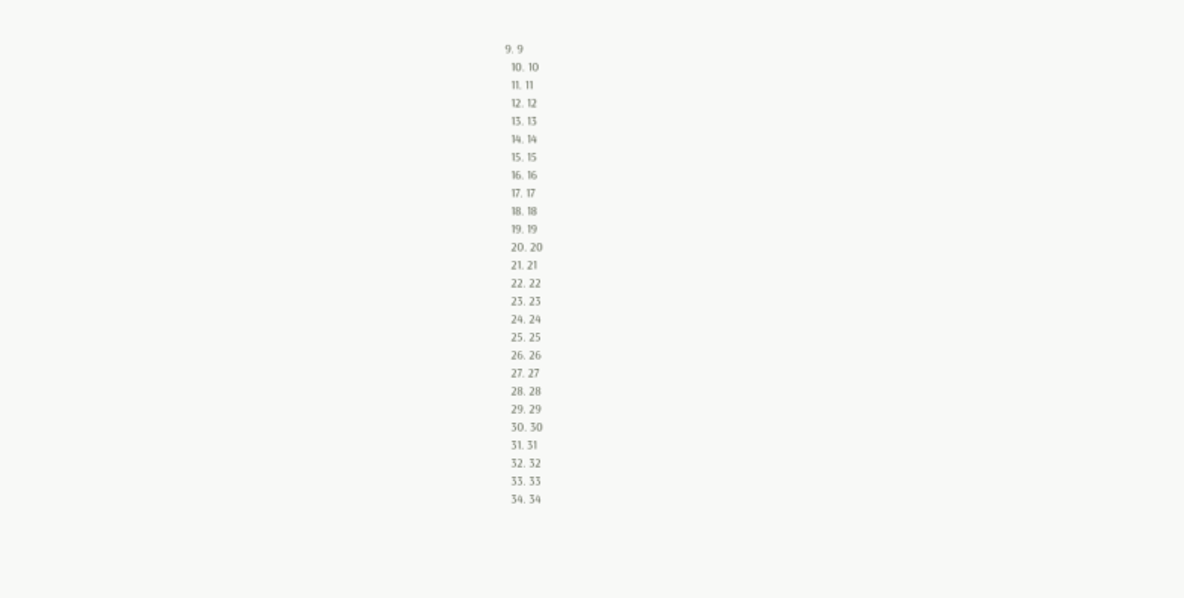9. 9
  10. 10
  11. 11
  12. 12
  13. 13
  14. 14
  15. 15
  16. 16
  17. 17
  18. 18
  19. 19
  20. 20
  21. 21
  22. 22
  23. 23
  24. 24
  25. 25
  26. 26
  27. 27
  28. 28
  29. 29
  30. 30
  31. 31
  32. 32
  33. 33
  34. 34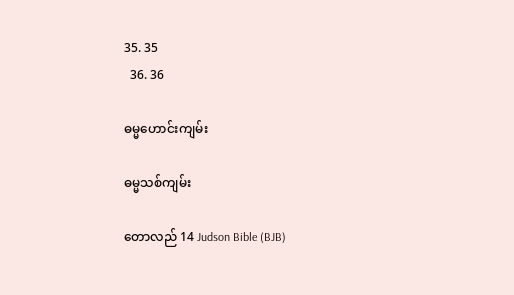35. 35
  36. 36

ဓမ္မဟောင်း‌ကျမ်း

ဓမ္မသစ်ကျမ်း

တောလည် 14 Judson Bible (BJB)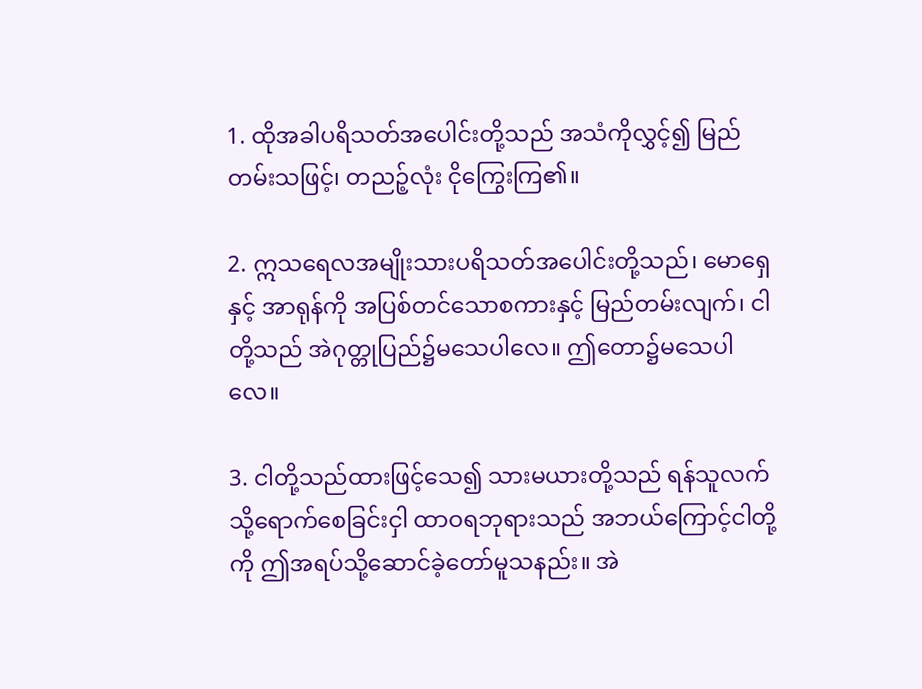1. ထိုအခါပရိသတ်အပေါင်းတို့သည် အသံကိုလွှင့်၍ မြည်တမ်းသဖြင့်၊ တညဉ့်လုံး ငိုကြွေးကြ၏။

2. ဣသရေလအမျိုးသားပရိသတ်အပေါင်းတို့သည်၊ မောရှေနှင့် အာရုန်ကို အပြစ်တင်သောစကားနှင့် မြည်တမ်းလျက်၊ ငါတို့သည် အဲဂုတ္တုပြည်၌မသေပါလေ။ ဤတော၌မသေပါလေ။

3. ငါတို့သည်ထားဖြင့်သေ၍ သားမယားတို့သည် ရန်သူလက်သို့ရောက်စေခြင်းငှါ ထာဝရဘုရားသည် အဘယ်ကြောင့်ငါတို့ကို ဤအရပ်သို့ဆောင်ခဲ့တော်မူသနည်း။ အဲ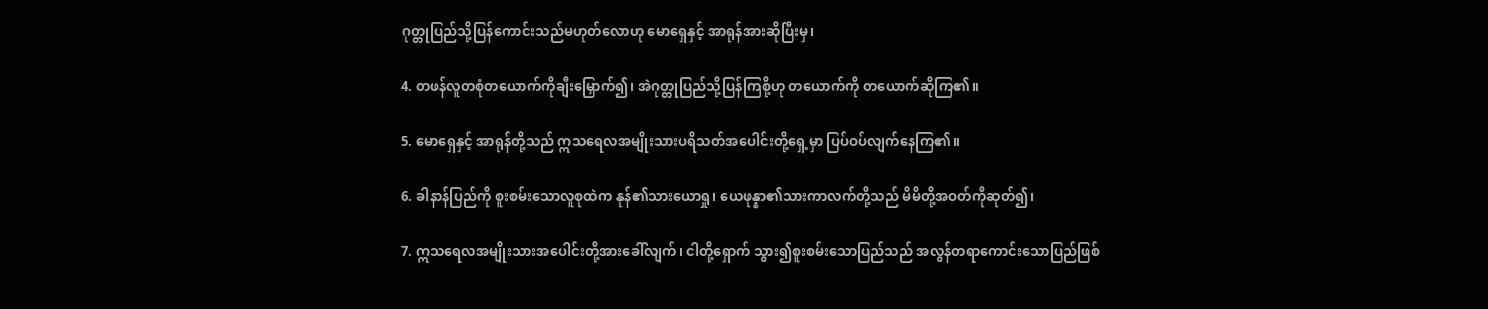ဂုတ္တုပြည်သို့ပြန်ကောင်းသည်မဟုတ်လောဟု မောရှေနှင့် အာရုန်အားဆိုပြီးမှ၊

4. တဖန်လူတစုံတယောက်ကိုချီးမြှောက်၍၊ အဲဂုတ္တုပြည်သို့ပြန်ကြစို့ဟု တယောက်ကို တယောက်ဆိုကြ၏။

5. မောရှေနှင့် အာရုန်တို့သည် ဣသရေလအမျိုးသားပရိသတ်အပေါင်းတို့ရှေ့မှာ ပြပ်ဝပ်လျက်နေကြ၏။

6. ခါနာန်ပြည်ကို စူးစမ်းသောလူစုထဲက နုန်၏သားယောရှု၊ ယေဖုန္နာ၏သားကာလက်တို့သည် မိမိတို့အဝတ်ကိုဆုတ်၍၊

7. ဣသရေလအမျိုးသားအပေါင်းတို့အားခေါ်လျက်၊ ငါတို့ရှောက် သွား၍စူးစမ်းသောပြည်သည် အလွန်တရာကောင်းသောပြည်ဖြစ်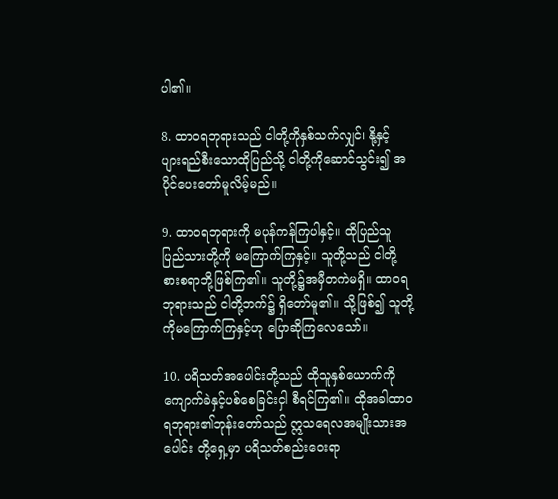ပါ၏။

8. ထာဝရဘုရားသည် ငါတို့ကိုနှစ်သက်လျှင်၊ နို့နှင့် ပျားရည်စီးသောထိုပြည်သို့ ငါတို့ကိုဆောင်သွင်း၍ အပိုင်ပေးတော်မူလိမ့်မည်။

9. ထာဝရဘုရားကို မပုန်ကန်ကြပါနှင့်။ ထိုပြည်သူ ပြည်သားတို့ကို မကြောက်ကြနှင့်။ သူတို့သည် ငါတို့စားစရာဘို့ဖြစ်ကြ၏။ သူတို့၌အမှီတကဲမရှိ။ ထာဝရဘုရားသည် ငါတို့ဘက်၌ ရှိတော်မူ၏။ သို့ဖြစ်၍ သူတို့ကိုမကြောက်ကြနှင့်ဟု ပြောဆိုကြလေသော်။

10. ပရိသတ်အပေါင်းတို့သည် ထိုသူနှစ်ယောက်ကို ကျောက်ခဲနှင့်ပစ်စေခြင်းငှါ စီရင်ကြ၏။ ထိုအခါထာဝရဘုရား၏ဘုန်းတော်သည် ဣသရေလအမျိုးသားအပေါင်း တို့ရှေ့မှာ ပရိသတ်စည်းဝေးရာ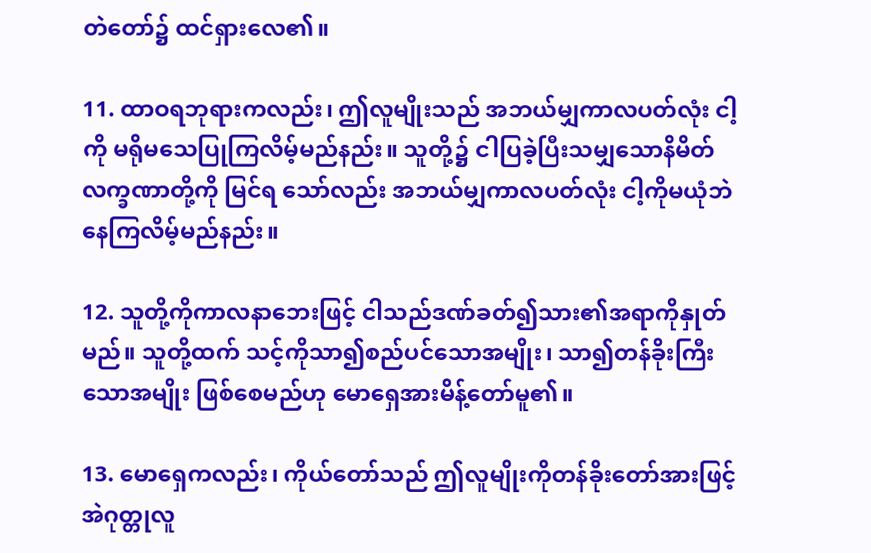တဲတော်၌ ထင်ရှားလေ၏။

11. ထာဝရဘုရားကလည်း၊ ဤလူမျိုးသည် အဘယ်မျှကာလပတ်လုံး ငါ့ကို မရိုမသေပြုကြလိမ့်မည်နည်း။ သူတို့၌ ငါပြခဲ့ပြီးသမျှသောနိမိတ်လက္ခဏာတို့ကို မြင်ရ သော်လည်း အဘယ်မျှကာလပတ်လုံး ငါ့ကိုမယုံဘဲနေကြလိမ့်မည်နည်း။

12. သူတို့ကိုကာလနာဘေးဖြင့် ငါသည်ဒဏ်ခတ်၍သား၏အရာကိုနှုတ်မည်။ သူတို့ထက် သင့်ကိုသာ၍စည်ပင်သောအမျိုး၊ သာ၍တန်ခိုးကြီးသောအမျိုး ဖြစ်စေမည်ဟု မောရှေအားမိန့်တော်မူ၏။

13. မောရှေကလည်း၊ ကိုယ်တော်သည် ဤလူမျိုးကိုတန်ခိုးတော်အားဖြင့် အဲဂုတ္တုလူ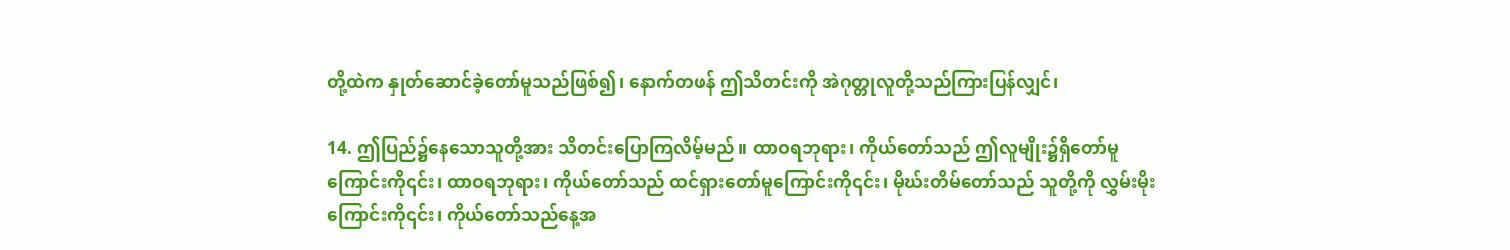တို့ထဲက နှုတ်ဆောင်ခဲ့တော်မူသည်ဖြစ်၍၊ နောက်တဖန် ဤသိတင်းကို အဲဂုတ္တုလူတို့သည်ကြားပြန်လျှင်၊

14. ဤပြည်၌နေသောသူတို့အား သိတင်းပြောကြလိမ့်မည်။ ထာဝရဘုရား၊ ကိုယ်တော်သည် ဤလူမျိုး၌ရှိတော်မူကြောင်းကို၎င်း၊ ထာဝရဘုရား၊ ကိုယ်တော်သည် ထင်ရှားတော်မူကြောင်းကို၎င်း၊ မိုဃ်းတိမ်တော်သည် သူတို့ကို လွှမ်းမိုးကြောင်းကို၎င်း၊ ကိုယ်တော်သည်နေ့အ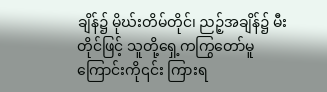ချိန်၌ မိုဃ်းတိမ်တိုင်၊ ညဉ့်အချိန်၌ မီးတိုင်ဖြင့် သူတို့ရှေ့ကကြွတော်မူကြောင်းကို၎င်း ကြားရ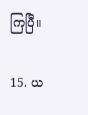ကြပြီ။

15. ယ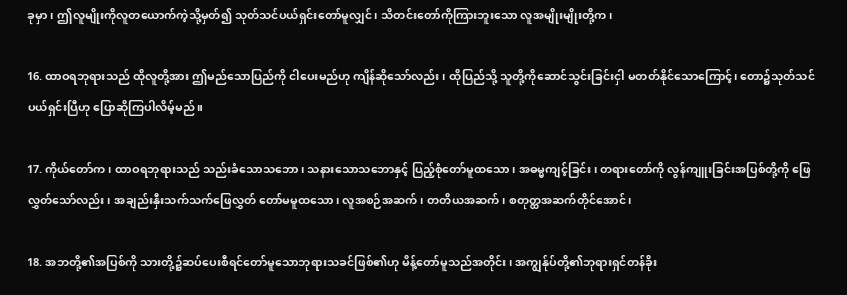ခုမှာ၊ ဤလူမျိုးကိုလူတယောက်ကဲ့သို့မှတ်၍ သုတ်သင်ပယ်ရှင်းတော်မူလျှင်၊ သိတင်းတော်ကိုကြားဘူးသော လူအမျိုးမျိုးတို့က၊

16. ထာဝရဘုရားသည် ထိုလူတို့အား ဤမည်သောပြည်ကို ငါပေးမည်ဟု ကျိန်ဆိုသော်လည်း၊ ထိုပြည်သို့ သူတို့ကိုဆောင်သွင်းခြင်းငှါ မတတ်နိုင်သောကြောင့်၊ တော၌သုတ်သင်ပယ်ရှင်းပြီဟု ပြောဆိုကြပါလိမ့်မည်။

17. ကိုယ်တော်က၊ ထာဝရဘုရားသည် သည်းခံသောသဘော၊ သနားသောသဘောနှင့် ပြည့်စုံတော်မူထသော၊ အဓမ္မကျင့်ခြင်း၊ တရားတော်ကို လွန်ကျူးခြင်းအပြစ်တို့ကို ဖြေလွှတ်သော်လည်း၊ အချည်းနှီးသက်သက်ဖြေလွှတ် တော်မမူထသော၊ လူအစဉ်အဆက်၊ တတိယအဆက်၊ စတုတ္ထအဆက်တိုင်အောင်၊

18. အဘတို့၏အပြစ်ကို သားတို့၌ဆပ်ပေးစီရင်တော်မူသောဘုရားသခင်ဖြစ်၏ဟု မိန့်တော်မူသည်အတိုင်း၊ အကျွန်ုပ်တို့၏ဘုရားရှင်တန်ခိုး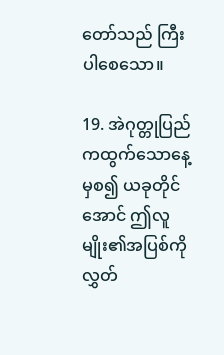တော်သည် ကြီးပါစေသော။

19. အဲဂုတ္တုပြည်ကထွက်သောနေ့မှစ၍ ယခုတိုင်အောင် ဤလူမျိုး၏အပြစ်ကို လွှတ်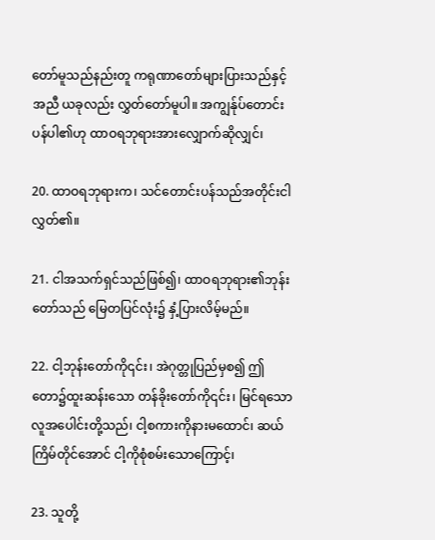တော်မူသည်နည်းတူ ကရုဏာတော်များပြားသည်နှင့်အညီ ယခုလည်း လွှတ်တော်မူပါ။ အကျွန်ုပ်တောင်းပန်ပါ၏ဟု ထာဝရဘုရားအားလျှောက်ဆိုလျှင်၊

20. ထာဝရဘုရားက၊ သင်တောင်းပန်သည်အတိုင်းငါလွှတ်၏။

21. ငါအသက်ရှင်သည်ဖြစ်၍၊ ထာဝရဘုရား၏ဘုန်းတော်သည် မြေတပြင်လုံး၌ နှံ့ပြားလိမ့်မည်။

22. ငါ့ဘုန်းတော်ကို၎င်း၊ အဲဂုတ္တုပြည်မှစ၍ ဤတော၌ထူးဆန်းသော တန်ခိုးတော်ကို၎င်း၊ မြင်ရသောလူအပေါင်းတို့သည်၊ ငါ့စကားကိုနားမထောင်၊ ဆယ်ကြိမ်တိုင်အောင် ငါ့ကိုစုံစမ်းသောကြောင့်၊

23. သူတို့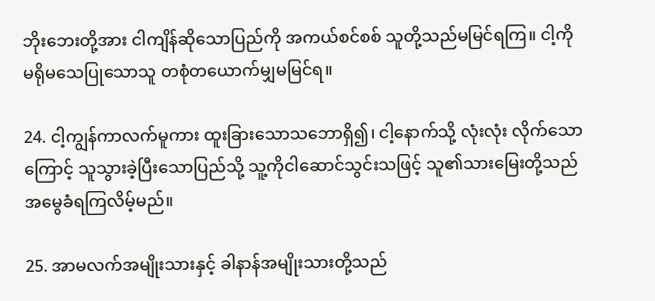ဘိုးဘေးတို့အား ငါကျိန်ဆိုသောပြည်ကို အကယ်စင်စစ် သူတို့သည်မမြင်ရကြ။ ငါ့ကိုမရိုမသေပြုသောသူ တစုံတယောက်မျှမမြင်ရ။

24. ငါ့ကျွန်ကာလက်မူကား ထူးခြားသောသဘောရှိ၍၊ ငါ့နောက်သို့ လုံးလုံး လိုက်သောကြောင့် သူသွားခဲ့ပြီးသောပြည်သို့ သူ့ကိုငါဆောင်သွင်းသဖြင့် သူ၏သားမြေးတို့သည် အမွေခံရကြလိမ့်မည်။

25. အာမလက်အမျိုးသားနှင့် ခါနာန်အမျိုးသားတို့သည်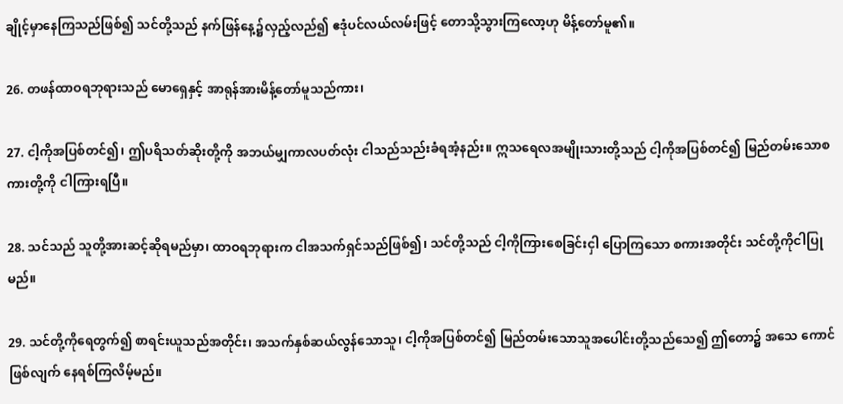ချိုင့်မှာနေကြသည်ဖြစ်၍ သင်တို့သည် နက်ဖြန်နေ့၌လှည့်လည်၍ ဧဒုံပင်လယ်လမ်းဖြင့် တောသို့သွားကြလော့ဟု မိန့်တော်မူ၏။

26. တဖန်ထာဝရဘုရားသည် မောရှေနှင့် အာရုန်အားမိန့်တော်မူသည်ကား၊

27. ငါ့ကိုအပြစ်တင်၍၊ ဤပရိသတ်ဆိုးတို့ကို အဘယ်မျှကာလပတ်လုံး ငါသည်သည်းခံရအံ့နည်း။ ဣသရေလအမျိုးသားတို့သည် ငါ့ကိုအပြစ်တင်၍ မြည်တမ်းသောစကားတို့ကို ငါကြားရပြီ။

28. သင်သည် သူတို့အားဆင့်ဆိုရမည်မှာ၊ ထာဝရဘုရားက ငါအသက်ရှင်သည်ဖြစ်၍၊ သင်တို့သည် ငါ့ကိုကြားစေခြင်းငှါ ပြောကြသော စကားအတိုင်း သင်တို့ကိုငါပြုမည်။

29. သင်တို့ကိုရေတွက်၍ စာရင်းယူသည်အတိုင်း၊ အသက်နှစ်ဆယ်လွန်သောသူ၊ ငါ့ကိုအပြစ်တင်၍ မြည်တမ်းသောသူအပေါင်းတို့သည်သေ၍ ဤတော၌ အသေ ကောင်ဖြစ်လျက် နေရစ်ကြလိမ့်မည်။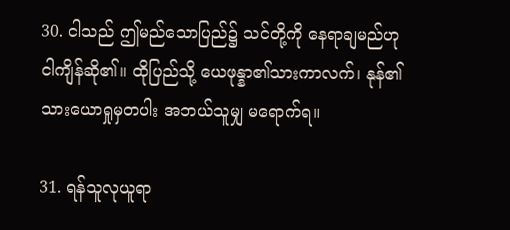30. ငါသည် ဤမည်သောပြည်၌ သင်တို့ကို နေရာချမည်ဟု ငါကျိန်ဆို၏။ ထိုပြည်သို့ ယေဖုန္နာ၏သားကာလက်၊ နုန်၏သားယောရှုမှတပါး အဘယ်သူမျှ မရောက်ရ။

31. ရန်သူလုယူရာ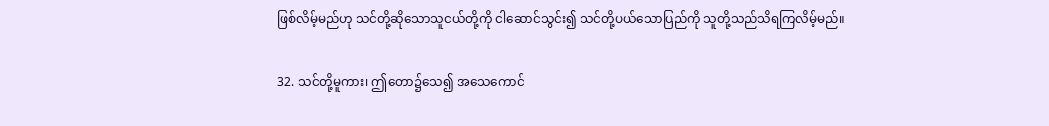ဖြစ်လိမ့်မည်ဟု သင်တို့ဆိုသောသူငယ်တို့ကို ငါဆောင်သွင်း၍ သင်တို့ပယ်သောပြည်ကို သူတို့သည်သိရကြလိမ့်မည်။

32. သင်တို့မူကား၊ ဤတော၌သေ၍ အသေကောင်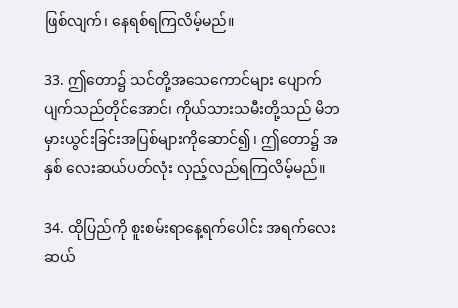ဖြစ်လျက်၊ နေရစ်ရကြလိမ့်မည်။

33. ဤတော၌ သင်တို့အသေကောင်များ ပျောက်ပျက်သည်တိုင်အောင်၊ ကိုယ်သားသမီးတို့သည် မိဘမှားယွင်းခြင်းအပြစ်များကိုဆောင်၍၊ ဤတော၌ အနှစ် လေးဆယ်ပတ်လုံး လှည့်လည်ရကြလိမ့်မည်။

34. ထိုပြည်ကို စူးစမ်းရာနေ့ရက်ပေါင်း အရက်လေးဆယ်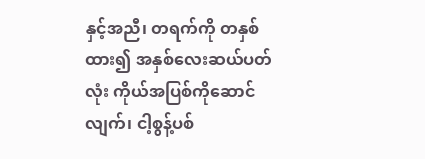နှင့်အညီ၊ တရက်ကို တနှစ်ထား၍ အနှစ်လေးဆယ်ပတ်လုံး ကိုယ်အပြစ်ကိုဆောင်လျက်၊ ငါ့စွန့်ပစ်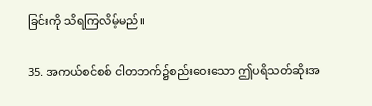ခြင်းကို သိရကြလိမ့်မည်။

35. အကယ်စင်စစ် ငါတဘက်၌စည်းဝေးသော ဤပရိသတ်ဆိုးအ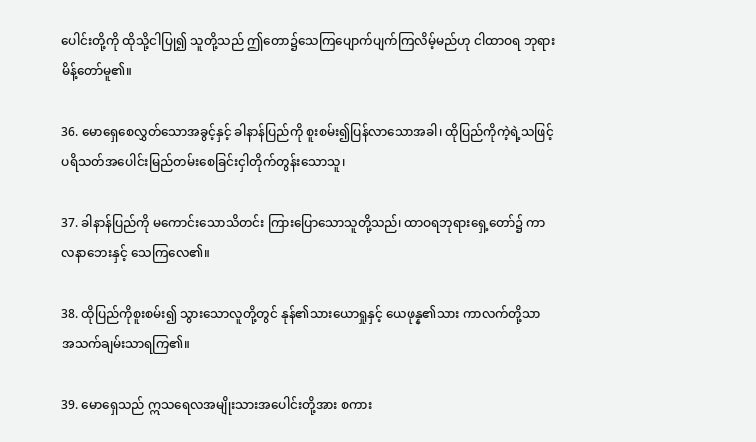ပေါင်းတို့ကို ထိုသို့ငါပြု၍ သူတို့သည် ဤတော၌သေကြပျောက်ပျက်ကြလိမ့်မည်ဟု ငါထာဝရ ဘုရားမိန့်တော်မူ၏။

36. မောရှေစေလွှတ်သောအခွင့်နှင့် ခါနာန်ပြည်ကို စူးစမ်း၍ပြန်လာသောအခါ၊ ထိုပြည်ကိုကဲ့ရဲ့သဖြင့် ပရိသတ်အပေါင်းမြည်တမ်းစေခြင်းငှါတိုက်တွန်းသောသူ၊

37. ခါနာန်ပြည်ကို မကောင်းသောသိတင်း ကြားပြောသောသူတို့သည်၊ ထာဝရဘုရားရှေ့တော်၌ ကာလနာဘေးနှင့် သေကြလေ၏။

38. ထိုပြည်ကိုစူးစမ်း၍ သွားသောလူတို့တွင် နုန်၏သားယောရှုနှင့် ယေဖုန္န၏သား ကာလက်တို့သာ အသက်ချမ်းသာရကြ၏။

39. မောရှေသည် ဣသရေလအမျိုးသားအပေါင်းတို့အား စကား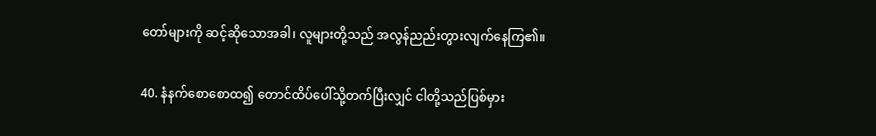တော်များကို ဆင့်ဆိုသောအခါ၊ လူများတို့သည် အလွန်ညည်းတွားလျက်နေကြ၏။

40. နံနက်စောစောထ၍ တောင်ထိပ်ပေါ်သို့တက်ပြီးလျှင် ငါတို့သည်ပြစ်မှား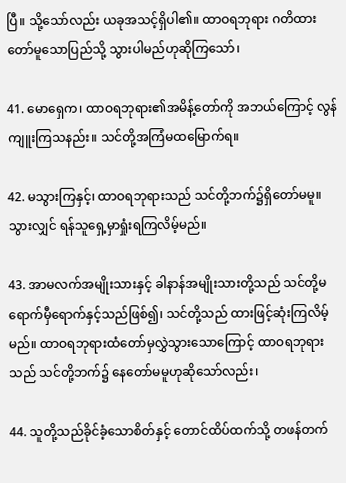ပြီ။ သို့သော်လည်း ယခုအသင့်ရှိပါ၏။ ထာဝရဘုရား ဂတိထားတော်မူသောပြည်သို့ သွားပါမည်ဟုဆိုကြသော်၊

41. မောရှေက၊ ထာဝရဘုရား၏အမိန့်တော်ကို အဘယ်ကြောင့် လွန်ကျူးကြသနည်း။ သင်တို့အကြံမထမြောက်ရ။

42. မသွားကြနှင့်၊ ထာဝရဘုရားသည် သင်တို့ဘက်၌ရှိတော်မမူ။ သွားလျှင် ရန်သူရှေ့မှာရှုံးရကြလိမ့်မည်။

43. အာမလက်အမျိုးသားနှင့် ခါနာန်အမျိုးသားတို့သည် သင်တို့မရောက်မှီရောက်နှင့်သည်ဖြစ်၍၊ သင်တို့သည် ထားဖြင့်ဆုံးကြလိမ့်မည်။ ထာဝရဘုရားထံတော်မှလွှဲသွားသောကြောင့် ထာဝရဘုရားသည် သင်တို့ဘက်၌ နေတော်မမူဟုဆိုသော်လည်း၊

44. သူတို့သည်ခိုင်ခံ့သောစိတ်နှင့် တောင်ထိပ်ထက်သို့ တဖန်တက်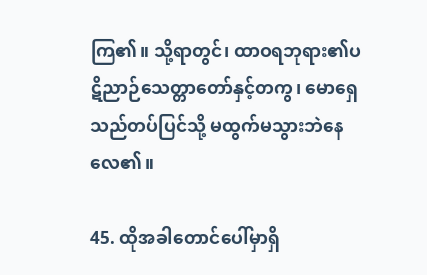ကြ၏။ သို့ရာတွင်၊ ထာဝရဘုရား၏ပဋိညာဉ်သေတ္တာတော်နှင့်တကွ၊ မောရှေသည်တပ်ပြင်သို့ မထွက်မသွားဘဲနေလေ၏။

45. ထိုအခါတောင်ပေါ်မှာရှိ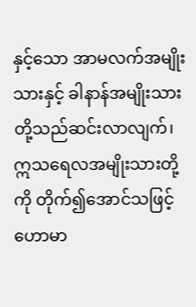နှင့်သော အာမလက်အမျိုးသားနှင့် ခါနာန်အမျိုးသားတို့သည်ဆင်းလာလျက်၊ ဣသရေလအမျိုးသားတို့ကို တိုက်၍အောင်သဖြင့် ဟောမာ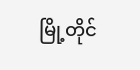မြို့တိုင်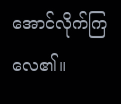အောင်လိုက်ကြလေ၏။